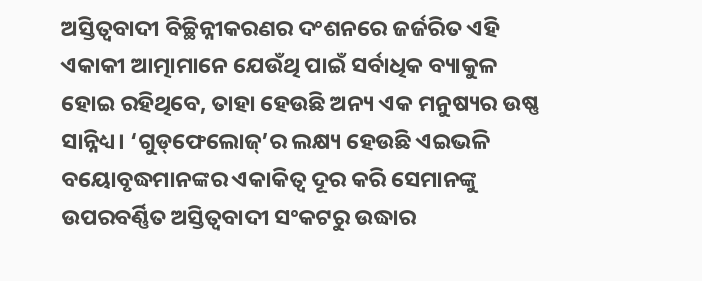ଅସ୍ତିତ୍ବବାଦୀ ବିଚ୍ଛିନ୍ନୀକରଣର ଦଂଶନରେ ଜର୍ଜରିତ ଏହି ଏକାକୀ ଆତ୍ମାମାନେ ଯେଉଁଥି ପାଇଁ ସର୍ବାଧିକ ବ୍ୟାକୁଳ ହୋଇ ରହିଥିବେ, ତାହା ହେଉଛି ଅନ୍ୟ ଏକ ମନୁଷ୍ୟର ଉଷ୍ଣ ସାନ୍ନିଧ୍ୟ। ‘ଗୁଡ୍‌ଫେଲୋଜ୍’ର ଲକ୍ଷ୍ୟ ହେଉଛି ଏଇଭଳି ବୟୋବୃଦ୍ଧମାନଙ୍କର ଏକାକିତ୍ବ ଦୂର କରି ସେମାନଙ୍କୁ ଉପରବର୍ଣ୍ଣିତ ଅସ୍ତିତ୍ବବାଦୀ ସଂକଟରୁ ଉଦ୍ଧାର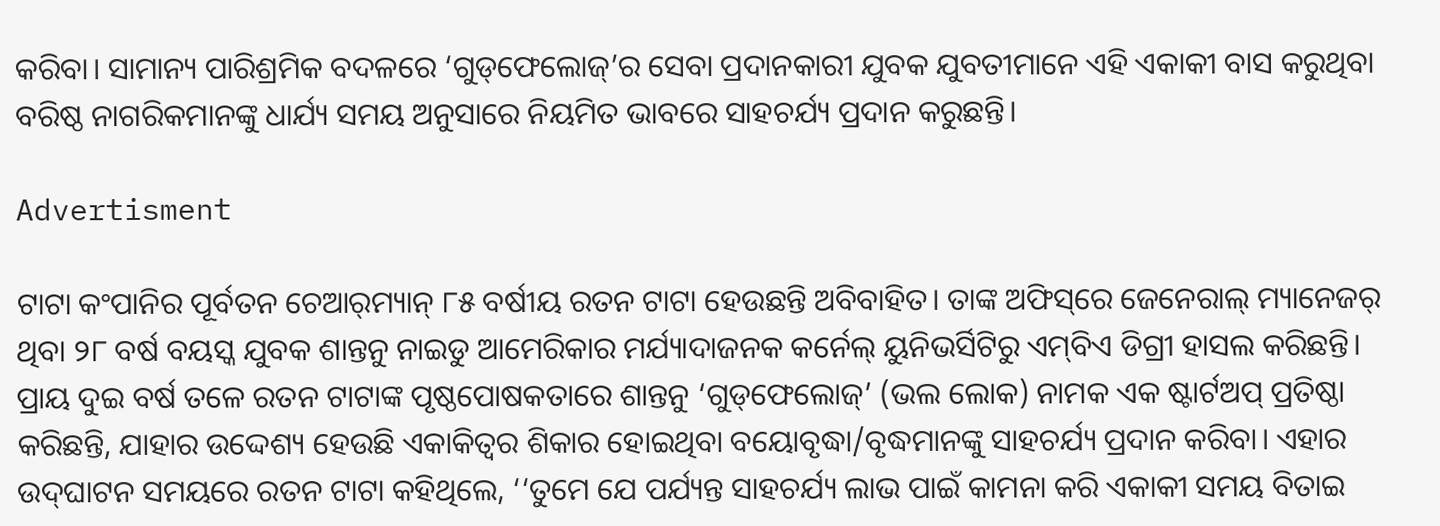କରିବା। ସାମାନ୍ୟ ପାରିଶ୍ରମିକ ବଦଳରେ ‘ଗୁଡ୍‌ଫେଲୋଜ୍’ର ସେବା ପ୍ରଦାନକାରୀ ଯୁବକ ଯୁବତୀମାନେ ଏହି ଏକାକୀ ବାସ କରୁଥିବା ବରିଷ୍ଠ ନାଗରିକମାନଙ୍କୁ ଧାର୍ଯ୍ୟ ସମୟ ଅନୁସାରେ ନିୟମିତ ଭାବରେ ସାହଚର୍ଯ୍ୟ ପ୍ରଦାନ କରୁଛନ୍ତି।

Advertisment

ଟାଟା କଂପାନିର ପୂର୍ବତନ ଚେଆର୍‌ମ୍ୟାନ୍ ୮୫ ବର୍ଷୀୟ ରତନ ଟାଟା ହେଉଛନ୍ତି ଅବିବାହିତ। ତାଙ୍କ ଅଫିସ୍‌ରେ ଜେନେରାଲ୍ ମ୍ୟାନେଜର୍ ଥିବା ୨୮ ବର୍ଷ ବୟସ୍କ ଯୁବକ ଶାନ୍ତନୁ ନାଇଡୁ ଆମେରିକାର ମର୍ଯ୍ୟାଦାଜନକ କର୍ନେଲ୍ ୟୁନିଭର୍ସିଟିରୁ ଏମ୍‌ବିଏ ଡିଗ୍ରୀ ହାସଲ କରିଛନ୍ତି। ପ୍ରାୟ ଦୁଇ ବର୍ଷ ତଳେ ରତନ ଟାଟାଙ୍କ ପୃଷ୍ଠପୋଷକତାରେ ଶାନ୍ତନୁ ‘ଗୁଡ୍‌ଫେଲୋଜ୍’ (ଭଲ ଲୋକ) ନାମକ ଏକ ଷ୍ଟାର୍ଟଅପ୍ ପ୍ରତିଷ୍ଠା କରିଛନ୍ତି, ଯାହାର ଉଦ୍ଦେଶ୍ୟ ହେଉଛି ଏକାକିତ୍ବର ଶିକାର ହୋଇଥିବା ବୟୋବୃଦ୍ଧା/ବୃଦ୍ଧମାନଙ୍କୁ ସାହଚର୍ଯ୍ୟ ପ୍ରଦାନ କରିବା। ଏହାର ଉଦ୍‌ଘାଟନ ସମୟରେ ରତନ ଟାଟା କହିଥିଲେ, ‘‘ତୁମେ ଯେ ପର୍ଯ୍ୟନ୍ତ ସାହଚର୍ଯ୍ୟ ଲାଭ ପାଇଁ କାମନା କରି ଏକାକୀ ସମୟ ବିତାଇ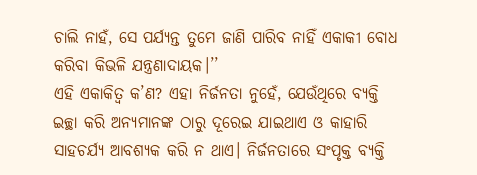ଚାଲି ନାହଁ, ସେ ପର୍ଯ୍ୟନ୍ତ ତୁମେ ଜାଣି ପାରିବ ନାହିଁ ଏକାକୀ ବୋଧ କରିବା କିଭଳି ଯନ୍ତ୍ରଣାଦାୟକ।’’
ଏହି ଏକାକିତ୍ବ କ’ଣ? ଏହା ନିର୍ଜନତା ନୁହେଁ, ଯେଉଁଥିରେ ବ୍ୟକ୍ତି ଇଚ୍ଛା କରି ଅନ୍ୟମାନଙ୍କ ଠାରୁ ଦୂରେଇ ଯାଇଥାଏ ଓ କାହାରି ସାହଚର୍ଯ୍ୟ ଆବଶ୍ୟକ କରି ନ ଥାଏ। ନିର୍ଜନତାରେ ସଂପୃକ୍ତ ବ୍ୟକ୍ତି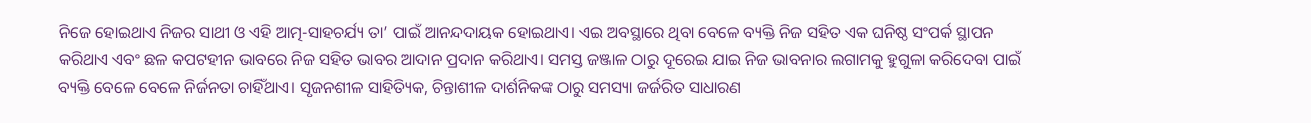ନିଜେ ହୋଇଥାଏ ନିଜର ସାଥୀ ଓ ଏହି ଆତ୍ମ-ସାହଚର୍ଯ୍ୟ ତା’ ପାଇଁ ଆନନ୍ଦଦାୟକ ହୋଇଥାଏ। ଏଇ ଅବସ୍ଥାରେ ଥିବା ବେଳେ ବ୍ୟକ୍ତି ନିଜ ସହିତ ଏକ ଘନିଷ୍ଠ ସଂପର୍କ ସ୍ଥାପନ କରିଥାଏ ଏବଂ ଛଳ କପଟହୀନ ଭାବରେ ନିଜ ସହିତ ଭାବର ଆଦାନ ପ୍ରଦାନ କରିଥାଏ। ସମସ୍ତ ଜଞ୍ଜାଳ ଠାରୁ ଦୂରେଇ ଯାଇ ନିଜ ଭାବନାର ଲଗାମକୁ ହୁଗୁଳା କରିଦେବା ପାଇଁ ବ୍ୟକ୍ତି ବେଳେ ବେଳେ ନିର୍ଜନତା ଚାହିଁଥାଏ। ସୃଜନଶୀଳ ସାହିତ୍ୟିକ, ଚିନ୍ତାଶୀଳ ଦାର୍ଶନିକଙ୍କ ଠାରୁ ସମସ୍ୟା ଜର୍ଜରିତ ସାଧାରଣ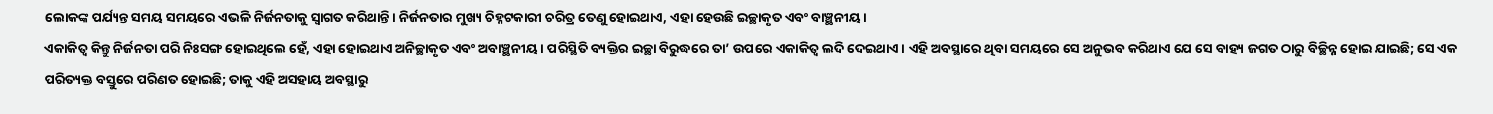ଲୋକଙ୍କ ପର୍ଯ୍ୟନ୍ତ ସମୟ ସମୟରେ ଏଭଳି ନିର୍ଜନତାକୁ ସ୍ବାଗତ କରିଥାନ୍ତି। ନିର୍ଜନତାର ମୁଖ୍ୟ ଚିହ୍ନଟକାରୀ ଚରିତ୍ର ତେଣୁ ହୋଇଥାଏ, ଏହା ହେଉଛି ଇଚ୍ଛାକୃତ ଏବଂ ବାଞ୍ଛନୀୟ।
ଏକାକିତ୍ବ କିନ୍ତୁ ନିର୍ଜନତା ପରି ନିଃସଙ୍ଗ ହୋଇଥିଲେ ହେଁ, ଏହା ହୋଇଥାଏ ଅନିଚ୍ଛାକୃତ ଏବଂ ଅବାଞ୍ଛନୀୟ। ପରିସ୍ଥିତି ବ୍ୟକ୍ତିର ଇଚ୍ଛା ବିରୁଦ୍ଧରେ ତା’ ଉପରେ ଏକାକିତ୍ବ ଲଦି ଦେଇଥାଏ। ଏହି ଅବସ୍ଥାରେ ଥିବା ସମୟରେ ସେ ଅନୁଭବ କରିଥାଏ ଯେ ସେ ବାହ୍ୟ ଜଗତ ଠାରୁ ବିଚ୍ଛିନ୍ନ ହୋଇ ଯାଇଛି; ସେ ଏକ ପରିତ୍ୟକ୍ତ ବସ୍ତୁରେ ପରିଣତ ହୋଇଛି; ତାକୁ ଏହି ଅସହାୟ ଅବସ୍ଥାରୁ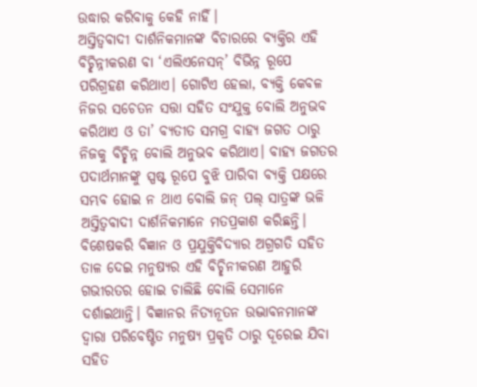ଉଦ୍ଧାର କରିବାକୁ କେହି ନାହିଁ।
ଅସ୍ତିତ୍ବବାଦୀ ଦାର୍ଶନିକମାନଙ୍କ ବିଚାରରେ ବ୍ୟକ୍ତିର ଏହି ବିଚ୍ଛିନ୍ନୀକରଣ ବା ‘ଏଲିଏନେସନ୍’ ବିଭିନ୍ନ ରୂପେ ପରିଗ୍ରହଣ କରିଥାଏ। ଗୋଟିଏ ହେଲା, ବ୍ୟକ୍ତି କେବଳ ନିଜର ସଚେତନ ସତ୍ତା ସହିତ ସଂଯୁକ୍ତ ବୋଲି ଅନୁଭବ କରିଥାଏ ଓ ତା’ ବ୍ୟତୀତ ସମଗ୍ର ବାହ୍ୟ ଜଗତ ଠାରୁ ନିଜକୁ ବିଚ୍ଛିନ୍ନ ବୋଲି ଅନୁଭବ କରିଥାଏ। ବାହ୍ୟ ଜଗତର ପଦାର୍ଥମାନଙ୍କୁ ସ୍ପଷ୍ଟ ରୂପେ ବୁଝି ପାରିବା ବ୍ୟକ୍ତି ପକ୍ଷରେ ସମ୍ଭବ ହୋଇ ନ ଥାଏ ବୋଲି ଜନ୍ ପଲ୍ ସାତ୍ରଙ୍କ ଭଳି ଅସ୍ତିତ୍ବବାଦୀ ଦାର୍ଶନିକମାନେ ମତପ୍ରକାଶ କରିଛନ୍ତି। ବିଶେଷକରି ବିଜ୍ଞାନ ଓ ପ୍ରଯୁକ୍ତିବିଦ୍ୟାର ଅଗ୍ରଗତି ସହିତ ତାଳ ଦେଇ ମନୁଷ୍ୟର ଏହି ବିଚ୍ଛିନୀକରଣ ଆହୁରି ଗଭୀରତର ହୋଇ ଚାଲିଛି ବୋଲି ସେମାନେ ଦର୍ଶାଇଥାନ୍ତି। ବିଜ୍ଞାନର ନିତ୍ୟନୂତନ ଉଦ୍ଭାବନମାନଙ୍କ ଦ୍ବାରା ପରିବେଷ୍ଟିତ ମନୁଷ୍ୟ ପ୍ରକୃତି ଠାରୁ ଦୂରେଇ ଯିବା ସହିତ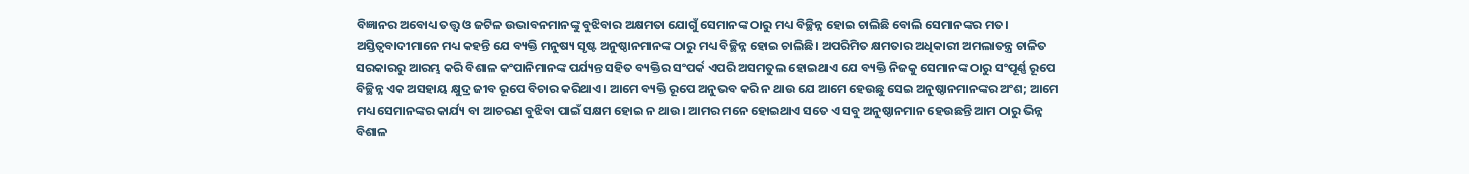ବିଜ୍ଞାନର ଅବୋଧ୍ୟ ତତ୍ତ୍ବ ଓ ଜଟିଳ ଉଦ୍ଭାବନମାନଙ୍କୁ ବୁଝିବାର ଅକ୍ଷମତା ଯୋଗୁଁ ସେମାନଙ୍କ ଠାରୁ ମଧ୍ୟ ବିଚ୍ଛିନ୍ନ ହୋଇ ଚାଲିଛି ବୋଲି ସେମାନଙ୍କର ମତ।
ଅସ୍ତିତ୍ବବାଦୀମାନେ ମଧ୍ୟ କହନ୍ତି ଯେ ବ୍ୟକ୍ତି ମନୁଷ୍ୟ ସୃଷ୍ଟ ଅନୁଷ୍ଠାନମାନଙ୍କ ଠାରୁ ମଧ୍ୟ ବିଚ୍ଛିନ୍ନ ହୋଇ ଚାଲିଛି। ଅପରିମିତ କ୍ଷମତାର ଅଧିକାରୀ ଅମଲାତନ୍ତ୍ର ଚାଳିତ ସରକାରରୁ ଆରମ୍ଭ କରି ବିଶାଳ କଂପାନିମାନଙ୍କ ପର୍ଯ୍ୟନ୍ତ ସହିତ ବ୍ୟକ୍ତିର ସଂପର୍କ ଏପରି ଅସମତୁଲ ହୋଇଥାଏ ଯେ ବ୍ୟକ୍ତି ନିଜକୁ ସେମାନଙ୍କ ଠାରୁ ସଂପୂର୍ଣ୍ଣ ରୂପେ ବିଚ୍ଛିନ୍ନ ଏକ ଅସହାୟ କ୍ଷୁଦ୍ର ଜୀବ ରୂପେ ବିଚାର କରିଥାଏ। ଆମେ ବ୍ୟକ୍ତି ରୂପେ ଅନୁଭବ କରି ନ ଥାଉ ଯେ ଆମେ ହେଉ‌ଛୁ ସେଇ ଅନୁଷ୍ଠାନମାନଙ୍କର ଅଂଶ; ଆମେ ମଧ୍ୟ ସେମାନଙ୍କର କାର୍ଯ୍ୟ ବା ଆଚରଣ ବୁଝିବା ପାଇଁ ସକ୍ଷମ ହୋଇ ନ ଥାଉ। ଆମର ମନେ ହୋଇଥାଏ ସତେ ଏ ସବୁ ଅନୁଷ୍ଠାନମାନ ହେଉଛନ୍ତି ଆମ ଠାରୁ ଭିନ୍ନ ବିଶାଳ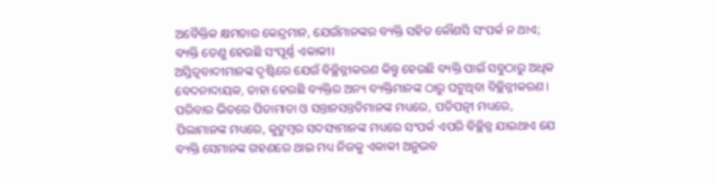ଅବୈକ୍ତିକ କ୍ଷମତ‌ାର କେନ୍ଦ୍ରମାନ, ଯେଉଁମାନଙ୍କର ବ୍ୟକ୍ତି ସହିତ କୌଣସି ସଂପର୍କ ନ ଥାଏ; ବ୍ୟକ୍ତି ତେଣୁ ହେଉଛି ସଂପୂର୍ଣ୍ଣ ଏକାକୀ।
ଅସ୍ତିତ୍ବବାଦୀମାନଙ୍କ ଦୃଷ୍ଟିରେ ଯେଉଁ ବିଚ୍ଛିନ୍ନୀକରଣ କିନ୍ତୁ ହେଉଛି ବ୍ୟକ୍ତି ପାଇଁ ସବୁଠାରୁ ଅଧିକ ବେଦନାଦାୟକ, ତାହା ହେଉଛି ବ୍ୟକ୍ତିର ଅନ୍ୟ ବ୍ୟକ୍ତିମାନଙ୍କ ଠାରୁ ଘଟୁଥିବା ବିଚ୍ଛିନ୍ନୀକରଣ। ପରିବାର ଭିତରେ ପିତାମାତା ଓ ସନ୍ତାନସନ୍ତତିମାନଙ୍କ ମଧ୍ୟରେ, ପତିପତ୍ନୀ ମଧ୍ୟରେ, ପିଲାମାନଙ୍କ ମଧ୍ୟରେ, କୁଟୁମ୍ବର ସଦସ୍ୟମାନଙ୍କ ମଧ୍ୟରେ ସଂପର୍କ ଏପରି ବିଚ୍ଛିନ୍ନ ଯାଇଥାଏ ଯେ ବ୍ୟକ୍ତି ସେମାନଙ୍କ ଗହଣରେ ଥାଇ ମଧ୍ୟ ନିଜକୁ ଏକାକୀ ଅନୁଭବ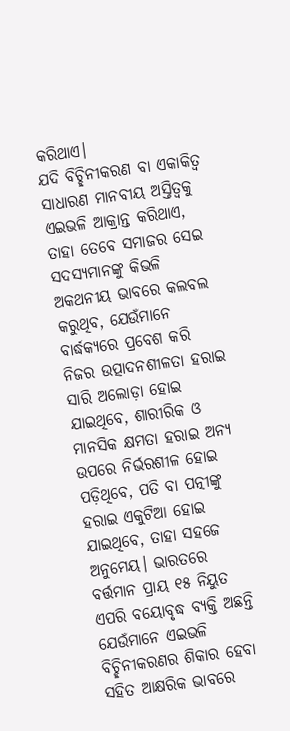କରିଥାଏ।
ଯଦି ବିଚ୍ଛିନୀକରଣ ବା ଏକାକିତ୍ବ ସାଧାରଣ ମାନବୀୟ ଅସ୍ତିତ୍ବକୁ ଏଇଭଳି ଆକ୍ରାନ୍ତ କରିଥାଏ, ତାହା ତେବେ ସମାଜର ସେଇ ସଦସ୍ୟମାନଙ୍କୁ କିଭଳି ଅକଥନୀୟ ଭାବରେ କଲବଲ କରୁଥିବ, ଯେଉଁମାନେ ବାର୍ଦ୍ଧକ୍ୟରେ ପ୍ରବେଶ କରି ନିଜର ଉତ୍ପାଦନଶୀଳତା ହରାଇ ସାରି ଅଲୋଡ଼ା ହୋଇ ଯାଇଥିବେ, ଶାରୀରିକ ଓ ମାନସିକ କ୍ଷମତା ହରାଇ ଅନ୍ୟ ଉପରେ ନିର୍ଭରଶୀଳ ହୋଇ ପଡ଼ିଥିବେ, ପତି ବା ପତ୍ନୀଙ୍କୁ ହରାଇ ଏକୁଟିଆ ହୋଇ ଯାଇଥିବେ, ତାହା ସହଜେ ଅନୁମେୟ। ଭାରତରେ ବର୍ତ୍ତମାନ ପ୍ରାୟ ୧୫ ନିୟୁତ ଏପରି ବୟୋବୃଦ୍ଧ ବ୍ୟକ୍ତି ଅଛନ୍ତି ଯେଉଁମାନେ ଏଇଭଳି ବିଚ୍ଛିନୀକରଣର ଶିକାର ହେବା ସହିତ ଆକ୍ଷରିକ ଭାବରେ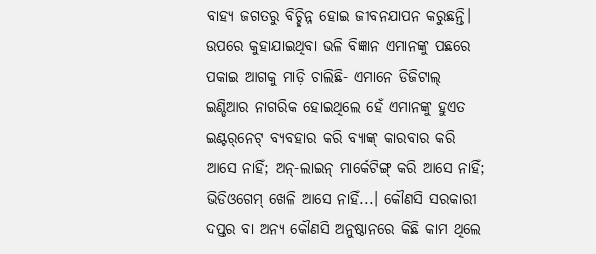ବାହ୍ୟ ଜଗତରୁ ବିଚ୍ଛିନ୍ନ ହୋଇ ଜୀବନଯାପନ କରୁଛନ୍ତି। ଉପରେ କୁହାଯାଇଥିବା ଭଳି ବିଜ୍ଞାନ ଏମାନଙ୍କୁ ପଛରେ ପକାଇ ଆଗକୁ ମାଡ଼ି ଚାଲିଛି- ଏମାନେ ଡିଜିଟାଲ୍ ଇଣ୍ଡିଆର ନାଗରିକ ହୋଇଥିଲେ ହେଁ ଏମାନଙ୍କୁ ହୁଏତ ଇଣ୍ଟର୍‌ନେଟ୍ ବ୍ୟବହାର କରି ବ୍ୟାଙ୍କ୍ କାରବାର କରି ଆସେ ନାହିଁ; ଅନ୍-ଲାଇନ୍ ମାର୍କେଟିଙ୍ଗ୍ କରି ଆସେ ନାହିଁ; ଭିଡିଓଗେମ୍ ଖେଳି ଆସେ ନାହିଁ...। କୌଣସି ସରକାରୀ ଦପ୍ତର ବା ଅନ୍ୟ କୌଣସି ଅନୁଷ୍ଠାନରେ କିଛି କାମ ଥିଲେ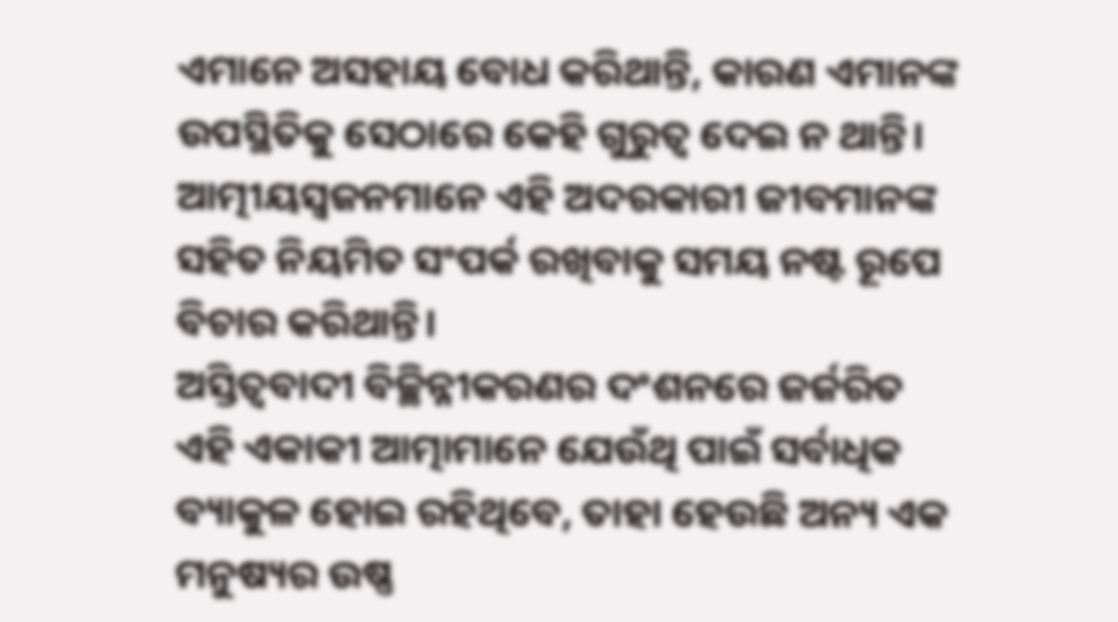ଏମାନେ ଅସହାୟ ବୋଧ କରିଥାନ୍ତି, କାରଣ ଏମାନଙ୍କ ଉପସ୍ଥିତିକୁ ସେଠାରେ କେହି ଗୁରୁତ୍ବ ଦେଇ ନ ଥାନ୍ତି। ଆତ୍ମୀୟସ୍ବଜନମାନେ ଏହି ଅଦରକାରୀ ଜୀବମାନଙ୍କ ସହିତ ନିୟମିତ ସଂପର୍କ ରଖିବାକୁ ସମୟ ନଷ୍ଟ ରୂପେ ବିଚାର କରିଥାନ୍ତି।
ଅସ୍ତିତ୍ବବାଦୀ ବିଚ୍ଛିନ୍ନୀକରଣର ଦଂଶନରେ ଜର୍ଜରିତ ଏହି ଏକାକୀ ଆତ୍ମାମାନେ ଯେଉଁଥି ପାଇଁ ସର୍ବାଧିକ ବ୍ୟାକୁଳ ହୋଇ ରହିଥିବେ, ତାହା ହେଉଛି ଅନ୍ୟ ଏକ ମନୁଷ୍ୟର ଉଷ୍ଣ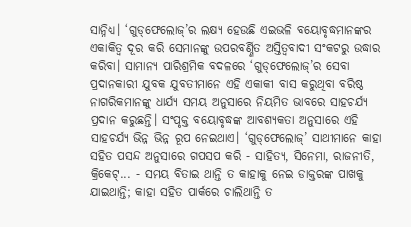ସାନ୍ନିଧ୍ୟ। ‘ଗୁଡ୍‌ଫେଲୋଜ୍’ର ଲକ୍ଷ୍ୟ ହେଉଛି ଏଇଭଳି ବୟୋବୃଦ୍ଧମାନଙ୍କର ଏକାକିତ୍ବ ଦୂର କରି ସେମାନଙ୍କୁ ଉପରବର୍ଣ୍ଣିତ ଅସ୍ତିତ୍ବବାଦୀ ସଂକଟରୁ ଉଦ୍ଧାର କରିବା। ସାମାନ୍ୟ ପାରିଶ୍ରମିକ ବଦଳରେ ‘ଗୁଡ୍‌ଫେଲୋଜ୍’ର ସେବା ପ୍ରଦାନକାରୀ ଯୁବକ ଯୁବତୀମାନେ ଏହି ଏକାକୀ ବାସ କରୁଥିବା ବରିଷ୍ଠ ନାଗରିକମାନଙ୍କୁ ଧାର୍ଯ୍ୟ ସମୟ ଅନୁସାରେ ନିୟମିତ ଭାବରେ ସାହଚର୍ଯ୍ୟ ପ୍ରଦାନ କରୁଛନ୍ତି। ସଂପୃକ୍ତ ବୟୋବୃଦ୍ଧଙ୍କ ଆବଶ୍ୟକତା ଅନୁସାରେ ଏହି ସାହଚର୍ଯ୍ୟ ଭିନ୍ନ ଭିନ୍ନ ରୂପ ନେଇଥାଏ। ‘ଗୁଡ୍‌ଫେଲୋଜ୍’ ସାଥୀମାନେ କାହା ସହିତ ପସନ୍ଦ ଅନୁସାରେ ଗପସପ କରି - ସାହିତ୍ୟ, ସିନେମା, ରାଜନୀତି, କ୍ରିକେଟ୍... - ସମୟ ବିତାଇ ଥାନ୍ତି ତ କାହାକୁ ନେଇ ଡାକ୍ତରଙ୍କ ପାଖକୁ ଯାଇଥାନ୍ତି; କାହା ସହିତ ପାର୍କରେ ଚାଲିଥାନ୍ତି ତ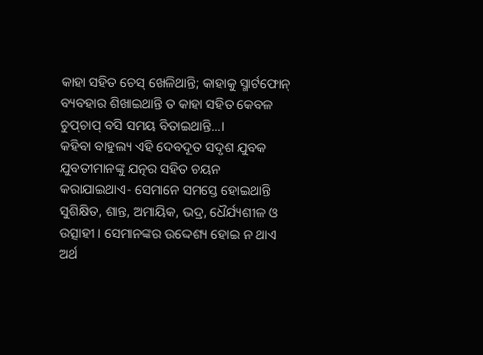କାହା ସହିତ ଚେସ୍ ଖେଳିଥାନ୍ତି; କାହାକୁ ସ୍ମାର୍ଟଫୋନ୍ ବ୍ୟବହାର ଶିଖାଇଥାନ୍ତି ତ କାହା ସହିତ କେବଳ ଚୁପ୍‌ଚାପ୍ ବସି ସମୟ ବିତାଇଥାନ୍ତି...।
କହିବା ବାହୁଲ୍ୟ ଏହି ଦେବଦୂତ ସଦୃଶ ଯୁବକ ଯୁବତୀମାନଙ୍କୁ ଯତ୍ନର ସହିତ ଚୟନ କରାଯାଇଥାଏ- ସେମାନେ ସମସ୍ତେ ହୋଇଥାନ୍ତି ସୁଶିକ୍ଷିତ, ଶାନ୍ତ, ଅମାୟିକ, ଭଦ୍ର, ଧୈର୍ଯ୍ୟଶୀଳ ଓ ଉତ୍ସାହୀ। ସେମାନଙ୍କର ଉଦ୍ଦେଶ୍ୟ ହୋଇ ନ ଥାଏ ଅର୍ଥ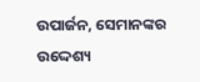ଉପାର୍ଜନ, ସେମାନଙ୍କର ଉଦ୍ଦେଶ୍ୟ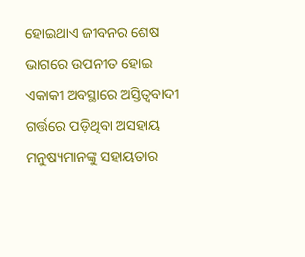ହୋଇଥାଏ ଜୀବନର ଶେଷ ଭାଗରେ ଉପନୀତ ହୋଇ ଏକାକୀ ଅବସ୍ଥାରେ ଅସ୍ତିତ୍ବବାଦୀ ଗର୍ତ୍ତରେ ପଡ଼ିଥିବା ଅସହାୟ ମନୁଷ୍ୟମାନଙ୍କୁ ସହାୟତାର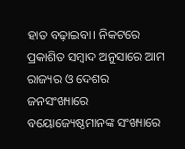ହାତ ବଢ଼ାଇବା। ନିକଟରେ ପ୍ରକାଶିତ ସମ୍ବାଦ ଅନୁସାରେ ଆମ ରାଜ୍ୟର ଓ ଦେଶର ଜନସଂଖ୍ୟାରେ ବୟୋଜ୍ୟେଷ୍ଠମାନଙ୍କ ସଂଖ୍ୟାରେ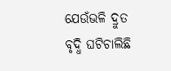ଯେଉଁଭଳି ଦ୍ରୁତ ବୃଦ୍ଧି ଘଟିଚାଲିଛି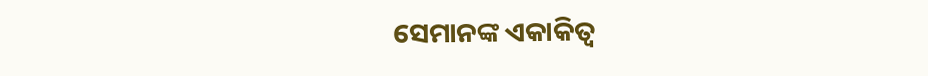ସେମାନଙ୍କ ଏକାକିତ୍ବ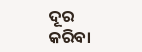ଦୂର କରିବା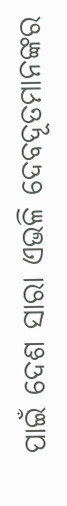ପାଇଁ ଦେଶ ସାରା ଏଭଳି ଦେବଦୂତମାନଙ୍କର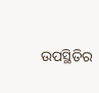ଉପସ୍ଥିତିର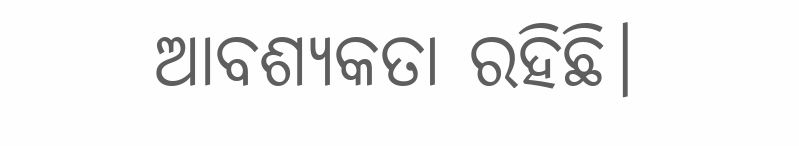ଆବଶ୍ୟକତା ରହିଛି।